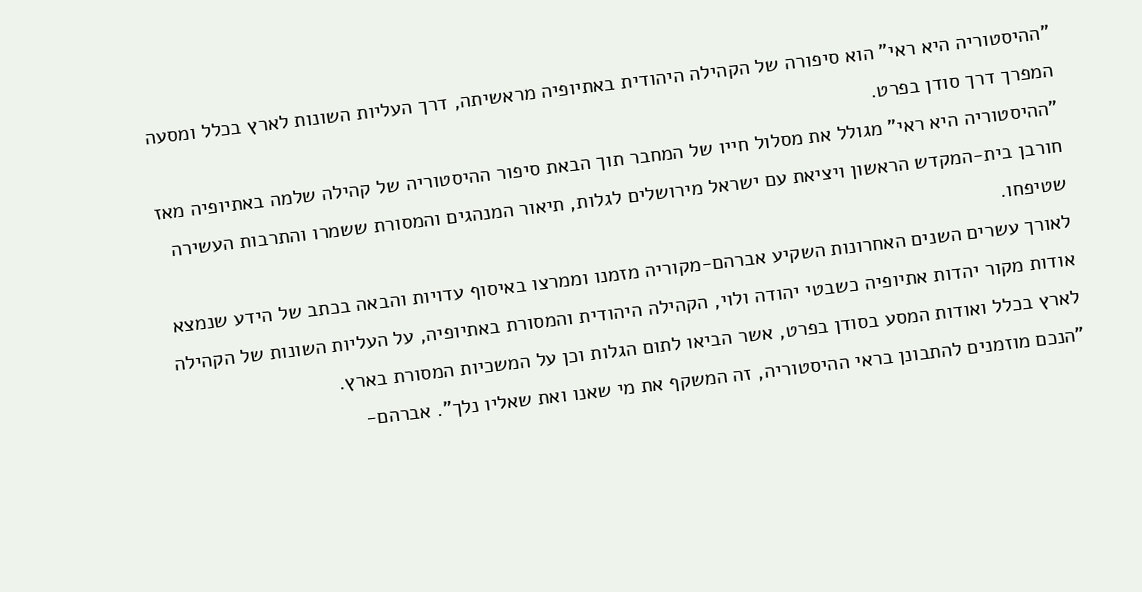"ההיסטוריה היא ראי" הוא סיפורה של הקהילה היהודית באתיופיה מראשיתה, דרך העליות השונות לארץ בכלל ומסעה המפרך דרך סודן בפרט.
"ההיסטוריה היא ראי" מגולל את מסלול חייו של המחבר תוך הבאת סיפור ההיסטוריה של קהילה שלמה באתיופיה מאז חורבן בית-המקדש הראשון ויציאת עם ישראל מירושלים לגלות, תיאור המנהגים והמסורת ששמרו והתרבות העשירה שטיפחו.
לאורך עשרים השנים האחרונות השקיע אברהם-מקוריה מזמנו וממרצו באיסוף עדויות והבאה בכתב של הידע שנמצא אודות מקור יהדות אתיופיה כשבטי יהודה ולוי, הקהילה היהודית והמסורת באתיופיה, על העליות השונות של הקהילה לארץ בכלל ואודות המסע בסודן בפרט, אשר הביאו לתום הגלות וכן על המשכיות המסורת בארץ.
"הנכם מוזמנים להתבונן בראי ההיסטוריה, זה המשקף את מי שאנו ואת שאליו נלך". אברהם-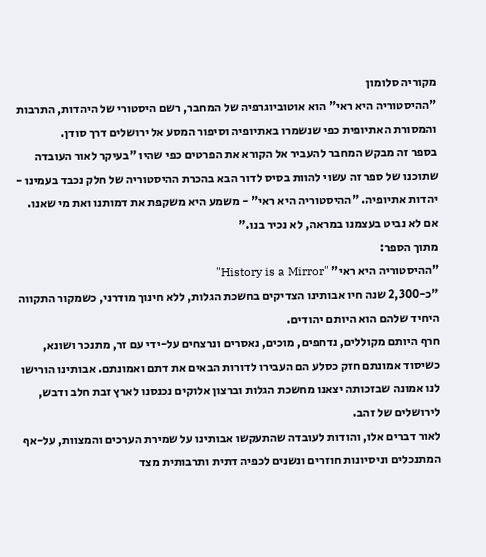מקוריה סלומון
"ההיסטוריה היא ראי" הוא אוטוביוגרפיה של המחבר, רשם היסטורי של היהדות, התרבות והמסורת האתיופית כפי שנשמרו באתיופיה וסיפור המסע אל ירושלים דרך סודן.
בספר זה מבקש המחבר להעביר אל הקורא את הפרטים כפי שהיו "בעיקר לאור העובדה שתוכנו של ספר זה עשוי להוות בסיס לדור הבא בהכרת ההיסטוריה של חלק נכבד בעמינו - יהדות אתיופיה. "ההיסטוריה היא ראי" - משמע היא משקפת את דמותנו ואת מי שאנו. אם לא נביט בעצמנו במראה, לא נכיר בנו."
מתוך הספר:
"ההיסטוריה היא ראי" "History is a Mirror"
"כ-2,300 שנה חיו אבותינו הצדיקים בחשכת הגלות, ללא חינוך מודרני, כשמקור התקווה היחיד שלהם הוא היותם יהודים.
חרף היותם מקוללים, נדחפים, מוכים, נאסרים ונרצחים על-ידי עם זר, מתנכר ושונא, כשיסוד אמונתם חזק כסלע הם העבירו לדורות הבאים את דתם ואמונתם. אבותינו הורישו לנו אמונה שבזכותה יצאנו מחשכת הגלות וברצון אלוקים נכנסנו לארץ זבת חלב ודבש, לירושלים של זהב.
לאור דברים אלו, והודות לעובדה שהתעקשו אבותינו על שמירת הערכים והמצוות, על-אף המתנכלים וניסיונות חוזרים ונשנים לכפיה דתית ותרבותית מצד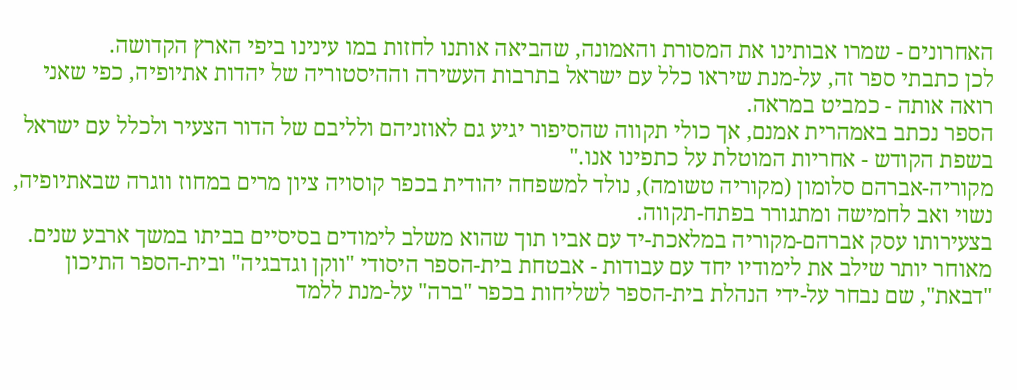האחרונים - שמרו אבותינו את המסורת והאמונה, שהביאה אותנו לחזות במו עינינו ביפי הארץ הקדושה.
לכן כתבתי ספר זה, על-מנת שיראו כלל עם ישראל בתרבות העשירה וההיסטוריה של יהדות אתיופיה, כפי שאני רואה אותה - כמביט במראה.
הספר נכתב באמהרית אמנם, אך כולי תקווה שהסיפור יגיע גם לאוזניהם ולליבם של הדור הצעיר ולכלל עם ישראל בשפת הקודש - אחריות המוטלת על כתפינו אנו."
מקוריה-אברהם סלומון (מקוריה טשומה), נולד למשפחה יהודית בכפר קוסויה ציון מרים במחוז ווגרה שבאתיופיה, נשוי ואב לחמישה ומתגורר בפתח-תקווה.
בצעירותו עסק אברהם-מקוריה במלאכת-יד עם אביו תוך שהוא משלב לימודים בסיסיים בביתו במשך ארבע שנים. מאוחר יותר שילב את לימודיו יחד עם עבודות - אבטחת בית-הספר היסודי "ווקן וגדבגיה" ובית-הספר התיכון "דבאת", שם נבחר על-ידי הנהלת בית-הספר לשליחות בכפר "ברה" על-מנת ללמד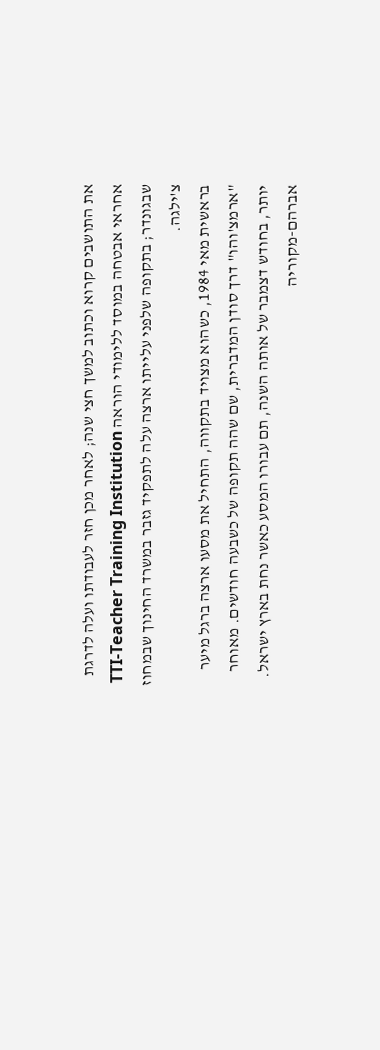את התושבים קרוא וכתוב למשך חצי שנה; לאחר מכן חזר לעבודתו ועלה לדרגת אחראי אבטחה במוסד ללימודי הוראה TTI-Teacher Training Institution שבגונדר; בתקופה שלפני עלייתו ארצה עלה לתפקיד גזבר במשרד החינוך שבמחוז צ'ילגה.
בראשית מאי 1984, כשהוא מצויד בתקווה, התחיל את מסעו ארצה ברגל מיער "ארמצ'והו" דרך סודן המדברית, שם שהה תקופה של כשבעה חודשים. מאוחר יותר, בחודש דצמבר של אותה השנה, תם עבורו המסע כאשר נחת בארץ ישראל.
אברהם-מקוריה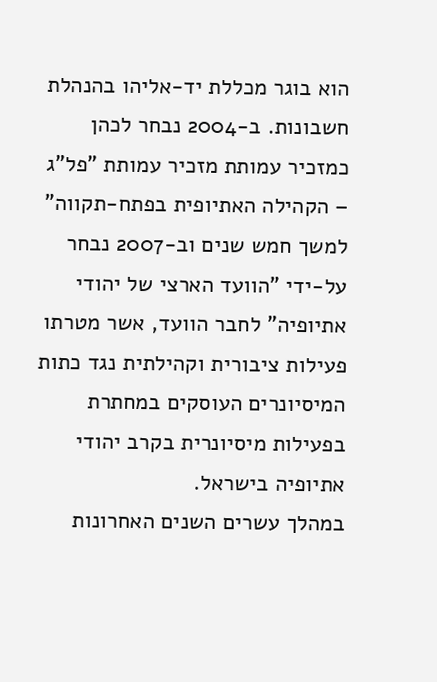הוא בוגר מכללת יד-אליהו בהנהלת חשבונות. ב-2004 נבחר לכהן כמזכיר עמותת מזכיר עמותת "פל"ג – הקהילה האתיופית בפתח-תקווה" למשך חמש שנים וב-2007 נבחר על-ידי "הוועד הארצי של יהודי אתיופיה" לחבר הוועד, אשר מטרתו פעילות ציבורית וקהילתית נגד כתות המיסיונרים העוסקים במחתרת בפעילות מיסיונרית בקרב יהודי אתיופיה בישראל.
במהלך עשרים השנים האחרונות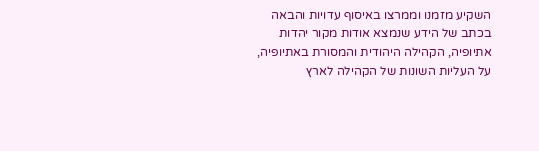השקיע מזמנו וממרצו באיסוף עדויות והבאה בכתב של הידע שנמצא אודות מקור יהדות אתיופיה, הקהילה היהודית והמסורת באתיופיה, על העליות השונות של הקהילה לארץ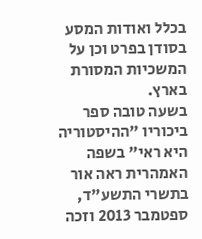בכלל ואודות המסע בסודן בפרט וכן על המשכיות המסורת בארץ.
בשעה טובה ספר ביכוריו "ההיסטוריה היא ראי" בשפה האמהרית ראה אור בתשרי התשע"ד, ספטמבר 2013 וזכה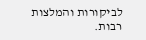לביקורות והמלצות רבות.